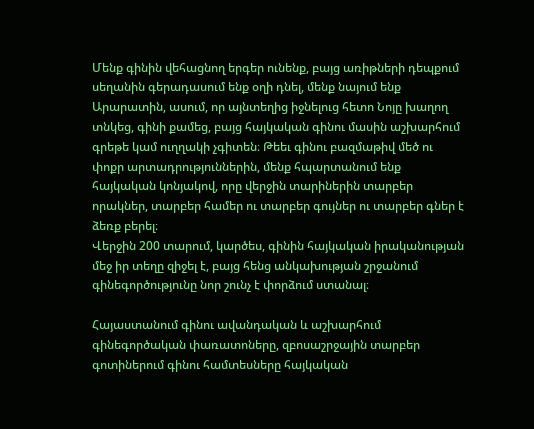Մենք գինին վեհացնող երգեր ունենք, բայց առիթների դեպքում սեղանին գերադասում ենք օղի դնել, մենք նայում ենք Արարատին, ասում, որ այնտեղից իջնելուց հետո Նոյը խաղող տնկեց, գինի քամեց, բայց հայկական գինու մասին աշխարհում գրեթե կամ ուղղակի չգիտեն։ Թեեւ գինու բազմաթիվ մեծ ու փոքր արտադրություններին, մենք հպարտանում ենք հայկական կոնյակով, որը վերջին տարիներին տարբեր որակներ, տարբեր համեր ու տարբեր գույներ ու տարբեր գներ է ձեռք բերել։
Վերջին 200 տարում, կարծես, գինին հայկական իրականության մեջ իր տեղը զիջել է, բայց հենց անկախության շրջանում գինեգործությունը նոր շունչ է փորձում ստանալ։

Հայաստանում գինու ավանդական և աշխարհում գինեգործական փառատոները, զբոսաշրջային տարբեր գոտիներում գինու համտեսները հայկական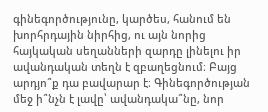գինեգործությունը, կարծես, հանում են խորհրդային նիրհից, ու այն նորից հայկական սեղանների զարդը լինելու իր ավանդական տեղն է զբաղեցնում։ Բայց արդյո՞ք դա բավարար է։ Գինեգործության մեջ ի՞նչն է լավը՝ ավանդակա՞նը, նոր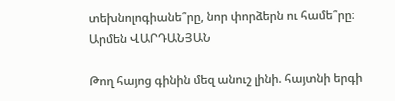տեխնոլոգիանե՞րը, նոր փորձերն ու համե՞րը։
Արմեն ՎԱՐԴԱՆՅԱՆ

Թող հայոց գինին մեզ անուշ լինի. հայտնի երգի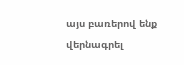այս բառերով ենք վերնագրել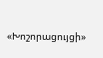«Խոշորացույցի»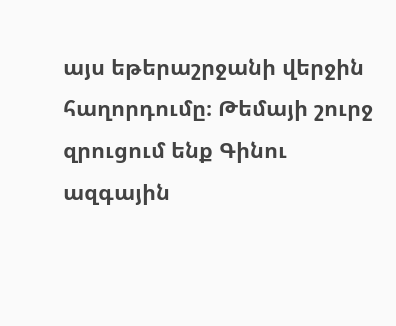այս եթերաշրջանի վերջին հաղորդումը։ Թեմայի շուրջ զրուցում ենք Գինու ազգային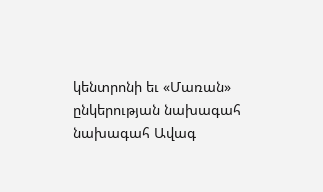կենտրոնի եւ «Մառան» ընկերության նախագահ նախագահ Ավագ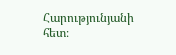Հարությունյանի հետ։